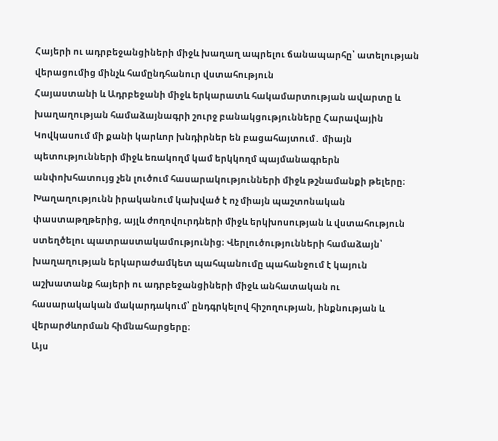Հայերի ու ադրբեջանցիների միջև խաղաղ ապրելու ճանապարհը՝ ատելության վերացումից մինչև համընդհանուր վստահություն
Հայաստանի և Ադրբեջանի միջև երկարատև հակամարտության ավարտը և խաղաղության համաձայնագրի շուրջ բանակցությունները Հարավային Կովկասում մի քանի կարևոր խնդիրներ են բացահայտում․ միայն պետությունների միջև եռակողմ կամ երկկողմ պայմանագրերն անփոխհատույց չեն լուծում հասարակությունների միջև թշնամանքի թելերը։ Խաղաղությունն իրականում կախված է ոչ միայն պաշտոնական փաստաթղթերից, այլև ժողովուրդների միջև երկխոսության և վստահություն ստեղծելու պատրաստակամությունից։ Վերլուծությունների համաձայն՝ խաղաղության երկարաժամկետ պահպանումը պահանջում է կայուն աշխատանք հայերի ու ադրբեջանցիների միջև անհատական ու հասարակական մակարդակում՝ ընդգրկելով հիշողության, ինքնության և վերարժևորման հիմնահարցերը։
Այս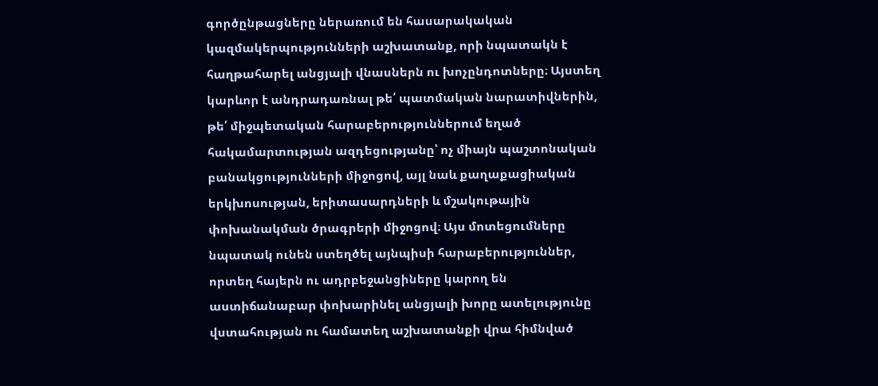գործընթացները ներառում են հասարակական կազմակերպությունների աշխատանք, որի նպատակն է հաղթահարել անցյալի վնասներն ու խոչընդոտները։ Այստեղ կարևոր է անդրադառնալ թե՛ պատմական նարատիվներին, թե՛ միջպետական հարաբերություններում եղած հակամարտության ազդեցությանը՝ ոչ միայն պաշտոնական բանակցությունների միջոցով, այլ նաև քաղաքացիական երկխոսության, երիտասարդների և մշակութային փոխանակման ծրագրերի միջոցով։ Այս մոտեցումները նպատակ ունեն ստեղծել այնպիսի հարաբերություններ, որտեղ հայերն ու ադրբեջանցիները կարող են աստիճանաբար փոխարինել անցյալի խորը ատելությունը վստահության ու համատեղ աշխատանքի վրա հիմնված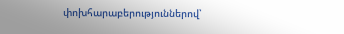փոխհարաբերություններով՝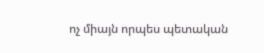ոչ միայն որպես պետական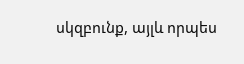սկզբունք, այլև որպես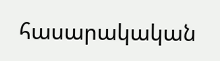հասարակական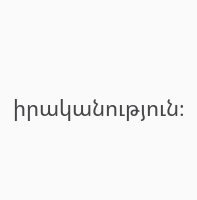իրականություն։